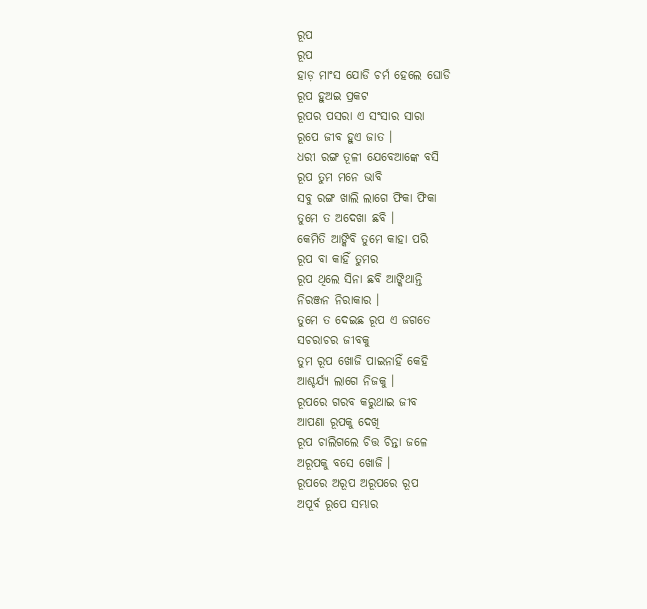ରୂପ
ରୂପ
ହାଡ଼ ମାଂସ ଯୋଡି ଚର୍ମ ହେଲେ ଘୋଡି
ରୂପ ହୁଅଇ ପ୍ରକଟ
ରୂପର ପସରା ଏ ସଂସାର ସାରା
ରୂପେ ଜୀବ ହୁଏ ଜାତ ।
ଧରୀ ରଙ୍ଗ ତୂଳୀ ଯେବେଆଙ୍କେ ବସି
ରୂପ ତୁମ ମନେ ଭାବି
ସବୁ ରଙ୍ଗ ଖାଲି ଲାଗେ ଫିକା ଫିକା
ତୁମେ ତ ଅଦେଖା ଛବି ।
କେମିତି ଆଙ୍କିବି ତୁମେ କାହା ପରି
ରୂପ ବା କାହିଁ ତୁମର
ରୂପ ଥିଲେ ସିନା ଛବି ଆଙ୍କିଥାନ୍ତି
ନିରଞ୍ଜନ ନିରାକାର ।
ତୁମେ ତ ଦେଇଛ ରୂପ ଏ ଜଗତେ
ସଚରାଚର ଜୀବକୁ
ତୁମ ରୂପ ଖୋଜି ପାଇନାହିଁ କେହି
ଆଶ୍ଚର୍ଯ୍ୟ ଲାଗେ ନିଜକୁ ।
ରୂପରେ ଗରବ କରୁଥାଇ ଜୀବ
ଆପଣା ରୂପକୁ ଦେଖି
ରୂପ ଚାଲିଗଲେ ଚିତ୍ତ ଚିନ୍ତା ଜଳେ
ଅରୂପକୁ ବସେ ଖୋଜି ।
ରୂପରେ ଅରୂପ ଅରୂପରେ ରୂପ
ଅପୂର୍ବ ରୂପେ ସମ୍ଭାର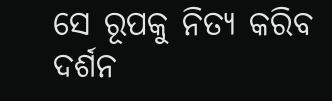ସେ ରୂପକୁ ନିତ୍ୟ କରିବ ଦର୍ଶନ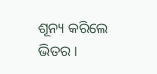ଶୂନ୍ୟ କରିଲେ ଭିତର ।